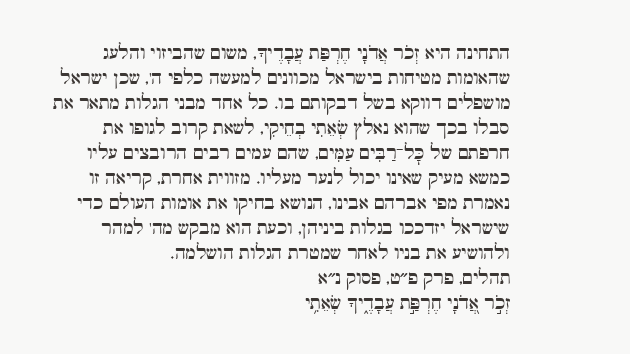התחינה היא זְכֹר אֲדֹנָי חֶרְפַּת עֲבָדֶיךָ, משום שהביזוי והלעג שהאומות מטיחות בישראל מכוונים למעשה כלפי ה', שכן ישראל מושפלים דווקא בשל דבקותם בו. כל אחד מבני הגלות מתאר את סבלו בכך שהוא נאלץ שְׂאֵתִי בְחֵיקִי, לשאת קרוב לגופו את חרפתם של כׇּל־רַבִּים עַמִּים, שהם עמים רבים הרובצים עליו כמשא מעיק שאינו יכול לנער מעליו. מזווית אחרת, קריאה זו נאמרת מפי אברהם אבינו, הנושא בחיקו את אומות העולם כדי שישראל יזדככו בגלות ביניהן, וכעת הוא מבקש מה' למהר ולהושיע את בניו לאחר שמטרת הגלות הושלמה.
תהלים, פרק פ״ט, פסוק נ״א
זְכֹ֣ר אֲ֭דֹנָי חֶרְפַּ֣ת עֲבָדֶ֑יךָ שְׂאֵתִ֥י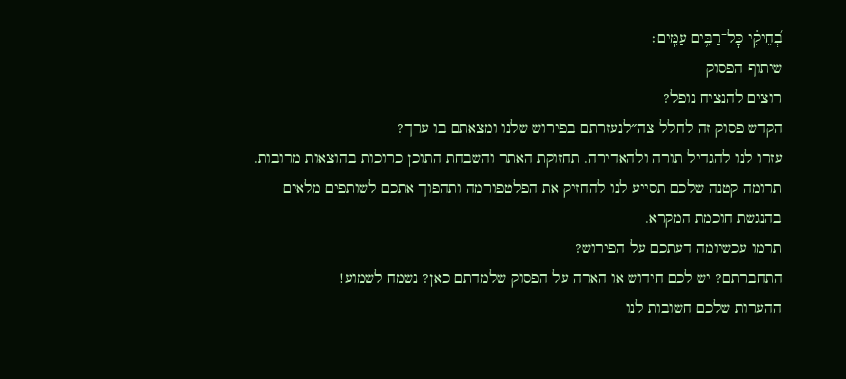בְ֝חֵיקִ֗י כׇּל־רַבִּ֥ים עַמִּֽים׃
שיתוף הפסוק
רוצים להנציח נופל?
הקדש פסוק זה לחלל צה״לנעזרתם בפירוש שלנו ומצאתם בו ערך?
עזרו לנו להגדיל תורה ולהאדירה. תחזוקת האתר והשבחת התוכן כרוכות בהוצאות מרובות. תרומה קטנה שלכם תסייע לנו להחזיק את הפלטפורמה ותהפוך אתכם לשותפים מלאים בהנגשת חוכמת המקרא.
תרמו עכשיומה דעתכם על הפירוש?
התחברתם? יש לכם חידוש או הארה על הפסוק שלמדתם כאן? נשמח לשמוע!
ההערות שלכם חשובות לנו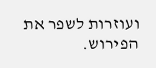ועוזרות לשפר את הפירוש.